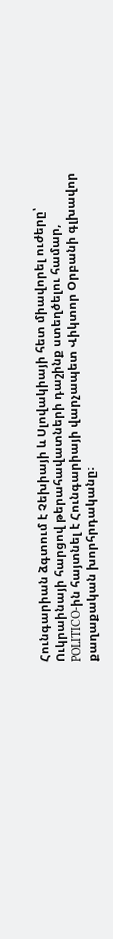Հունգարիան ձգտում է Չեխիայի և Սլովակիայի հետ միավորել ուժերը՝ Ուկրաինայի հարցով թերահավատների դաշինք ստեղծելու համար, POLITICO-ին հայտնել է Հունգարիայի վարչապետ Վիկտոր Օրբանի գլխավոր քաղաքական խորհրդականը։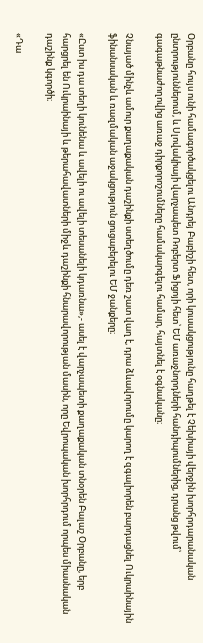Օրբանը հույս ունի համագործակցելու Անդրեյ Բաբիշի հետ, որի կուսակցությունը հաղթել է Չեխիայի վերջին խորհրդարանական ընտրություններում, և Սլովակիայի վարչապետ Ռոբերտ Ֆիցոյի հետ՝ ԵՄ առաջնորդների հանդիպումներից, դրանց թվում՝ գագաթնաժողովից առաջ դիրքորոշումները համակարգելու համար, հայտնել է օգնականը։

Չնայած մինչև ամուր քաղաքական դաշինքի ստեղծումը դեռ շատ վաղ է, դրա ձևավորումը կարող է զգալիորեն բարդացնել Ուկրաինային ֆինանսական և ռազմական աջակցություն ցուցաբերելու ԵՄ ջանքերը։

«Ըստ իս դա տեղի կունենա և ավելի ու ավելի տեսանելի կդառնա»,- ասել է վարչապետի քաղաքական տնօրեն Բալաշ Օրբանը, երբ հարցրել են Ուկրաինայի և թերահավատների միջև դաշինքի հնարավորության մասին, որը Եվրոպական խորհրդում որպես միասնական դաշինք կգործի։

«Դա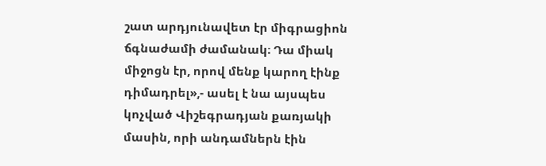շատ արդյունավետ էր միգրացիոն ճգնաժամի ժամանակ։ Դա միակ միջոցն էր, որով մենք կարող էինք դիմադրել»,- ասել է նա այսպես կոչված Վիշեգրադյան քառյակի մասին, որի անդամներն էին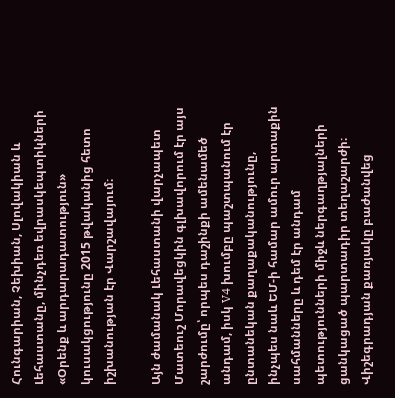Հունգարիան, Չեխիան, Սլովակիան և Լեհաստանը, մինչդեռ եվրասկեպտիկների «Օրենք և արդարադատություն» կուսակցությունը 2015 թվականից հետո իշխանության էր Վարշավայում։

Այն ժամանակ Լեհաստանի վարչապետ Մատեուշ Մորավեցկին գլխավորում էր այս շարժումը՝ որպես դաշինքի ամենամեծ անդամ, իսկ V4 խումբը պաշտպանում էր ընտանեկան քաղաքականությունը, ինչպես նաև ԵՄ-ի համար ամուր արտաքին սահմանները և դեմ էր անդամ պետությունների միջև ներգաղթյալների ցանկացած պարտադիր տեղաշարժի։ Վիշեգրադյան քառյակը բաժանվեց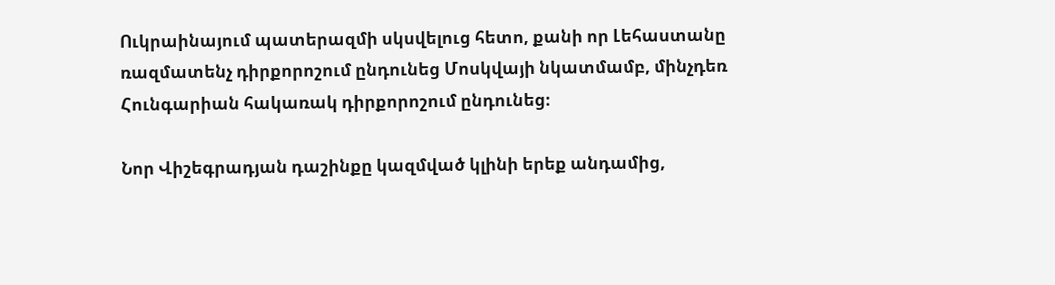Ուկրաինայում պատերազմի սկսվելուց հետո, քանի որ Լեհաստանը ռազմատենչ դիրքորոշում ընդունեց Մոսկվայի նկատմամբ, մինչդեռ Հունգարիան հակառակ դիրքորոշում ընդունեց։

Նոր Վիշեգրադյան դաշինքը կազմված կլինի երեք անդամից,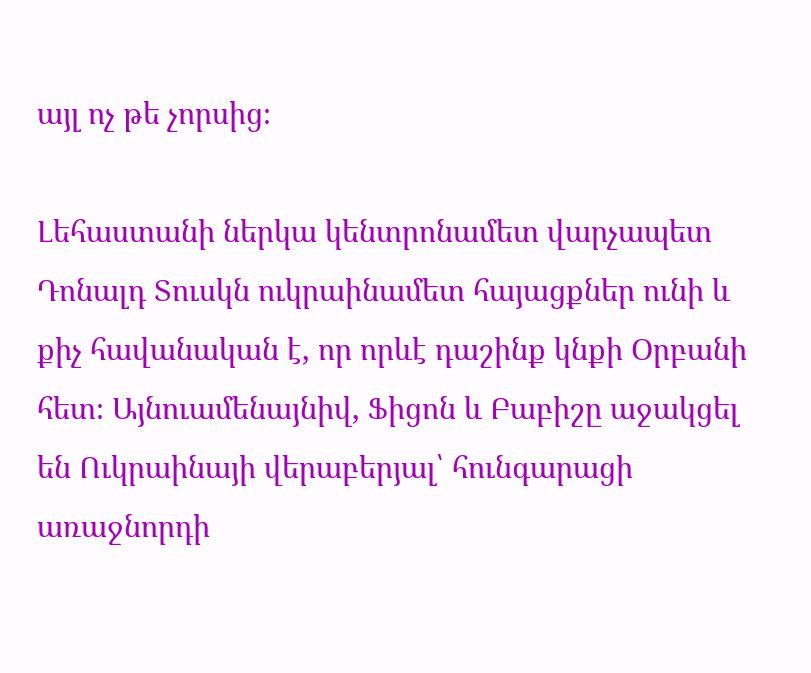այլ ոչ թե չորսից։

Լեհաստանի ներկա կենտրոնամետ վարչապետ Դոնալդ Տուսկն ուկրաինամետ հայացքներ ունի և քիչ հավանական է, որ որևէ դաշինք կնքի Օրբանի հետ։ Այնուամենայնիվ, Ֆիցոն և Բաբիշը աջակցել են Ուկրաինայի վերաբերյալ՝ հունգարացի առաջնորդի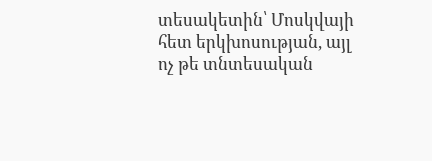տեսակետին՝ Մոսկվայի հետ երկխոսության, այլ ոչ թե տնտեսական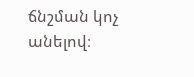ճնշման կոչ անելով։